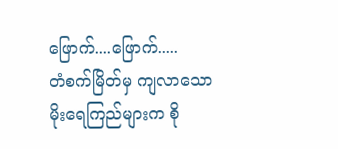ဖြောက်....ဖြောက်.....
တံစက်မြိတ်မှ ကျလာသော မိုးရေကြည်များက စို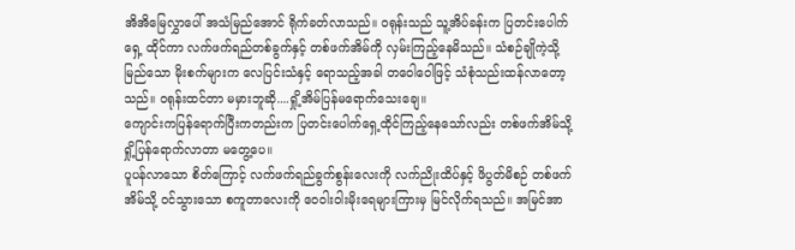အိအိမြေလွှာပေါ် အသံမြည်အောင် ရိုက်ခတ်လာသည်။ ဝရုန်းသည် သူ့အိပ်ခန်းက ပြတင်းပေါက်ရှေ့ ထိုင်ကာ လက်ဖက်ရည်တစ်ခွက်နှင့် တစ်ဖက်အိမ်ကို လှမ်းကြည့်နေမိသည်။ သံစဉ်ချိုကဲ့သို့ မြည်သော မိုးစက်များက လေပြင်းသံနှင့် ရောသည့်အခါ တဝေါဝေါဖြင့် သံစုံသည်းထန်လာတော့သည်။ ဝရုန်းထင်တာ မမှားဘူဆို....ရှို့အိမ်ပြန်မရောက်သေးချေ။
ကျောင်းကပြန်ရောက်ပြီးကတည်းက ပြတင်းပေါက်ရှေ့ထိုင်ကြည့်နေသော်လည်း တစ်ဖက်အိမ်သို့ ရှို့ပြန်ရောက်လာတာ မတွေ့ပေ။
ပူပန်လာသော စိတ်ကြောင့် လက်ဖက်ရည်ခွက်စွန်းလေးကို လက်ညိုးထိပ်နှင့် ဖိပွတ်မိစဉ် တစ်ဖက်အိမ်သို့ ဝင်သွားသော စကူတာလေးကို ဝေဝါးဝါးမိုးရေများကြားမှ မြင်လိုက်ရသည်။ အမြင်အာ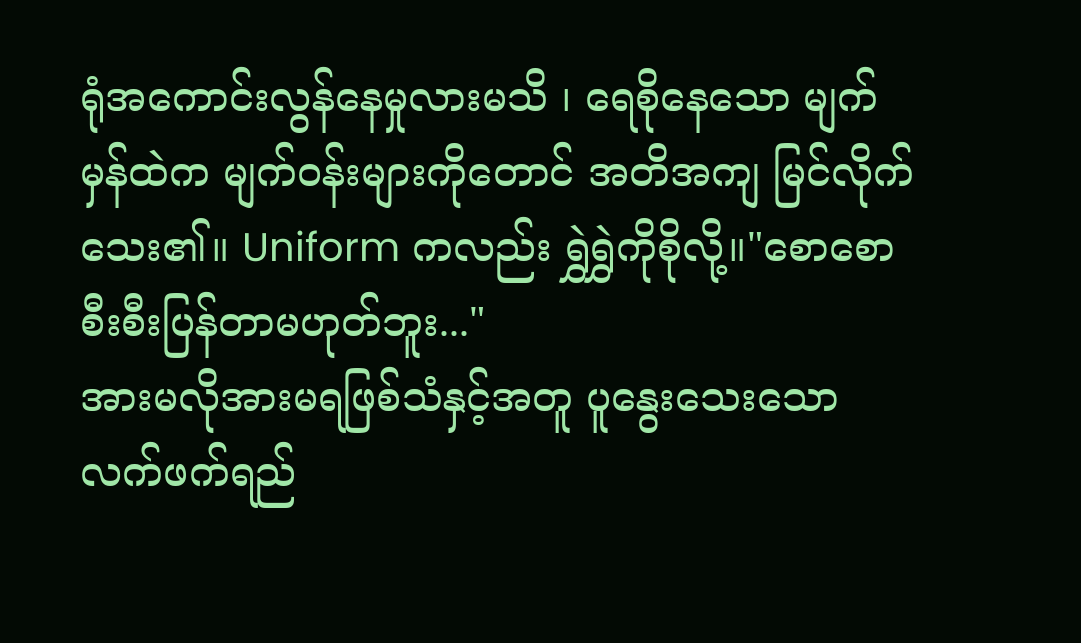ရုံအကောင်းလွန်နေမှုလားမသိ ၊ ရေစိုနေသော မျက်မှန်ထဲက မျက်ဝန်းများကိုတောင် အတိအကျ မြင်လိုက်သေး၏။ Uniform ကလည်း ရွှဲရွှဲကိုစိုလို့။"စောစောစီးစီးပြန်တာမဟုတ်ဘူး..."
အားမလိုအားမရဖြစ်သံနှင့်အတူ ပူနွေးသေးသော လက်ဖက်ရည်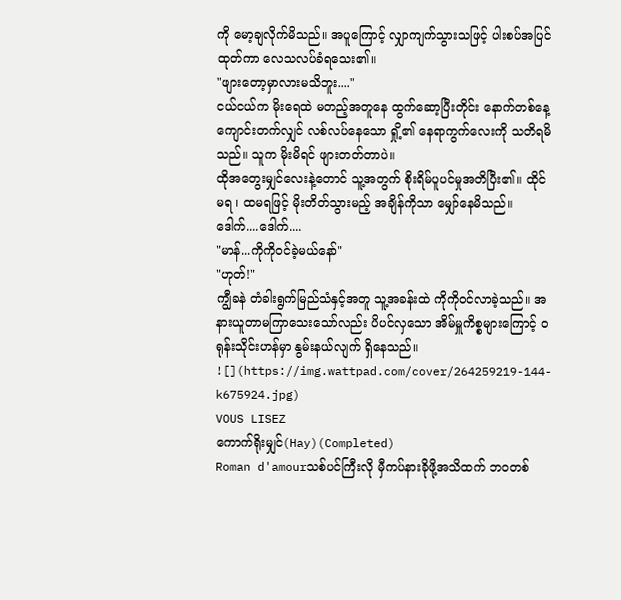ကို မော့ချလိုက်မိသည်။ အပူကြောင့် လျှာကျက်သွားသဖြင့် ပါးစပ်အပြင်ထုတ်ကာ လေသလပ်ခံရသေး၏။
"ဖျားတော့မှာလားမသိဘူး...."
ငယ်ငယ်က မိုးရေထဲ မတည့်အတူနေ ထွက်ဆော့ပြီးတိုင်း နောက်တစ်နေ့ ကျောင်းတက်လျှင် လစ်လပ်နေသော ရှို့၏ နေရာကွက်လေးကို သတိရမိသည်။ သူက မိုးမိရင် ဖျားတတ်တာပဲ။
ထိုအတွေးမျှင်လေးနဲ့တောင် သူ့အတွက် စိုးရိမ်ပူပင်မှုအတိပြီး၏။ ထိုင်မရ ၊ ထမရဖြင့် မိုးတိတ်သွားမည့် အချိန်ကိုသာ မျှော်နေမိသည်။
ဒေါက်....ဒေါက်....
"မာန်...ကိုကိုဝင်ခဲ့မယ်နော်"
"ဟုတ်!"
ကျွီခနဲ တံခါးရွက်မြည်သံနှင့်အတူ သူ့အခန်းထဲ ကိုကိုဝင်လာခဲ့သည်။ အနားယူတာမကြာသေးသော်လည်း ပိပင်လှသော အိမ်မှူကိစ္စများကြောင့် ဝရုန်းသိုင်းဟန်မှာ နွမ်းနယ်လျက် ရှိနေသည်။
![](https://img.wattpad.com/cover/264259219-144-k675924.jpg)
VOUS LISEZ
ကောက်ရိုးမျှင်(Hay)(Completed)
Roman d'amourသစ်ပင်ကြီးလို မှီကပ်နားခိုဖို့အသိထက် ဘဝတစ်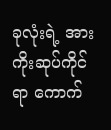ခုလုံးရဲ့ အားကိုးဆုပ်ကိုင်ရာ ကောက်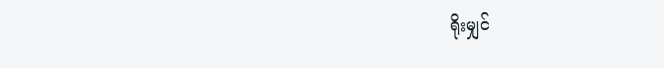ရိုးမျှင်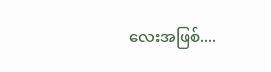လေးအဖြစ်....